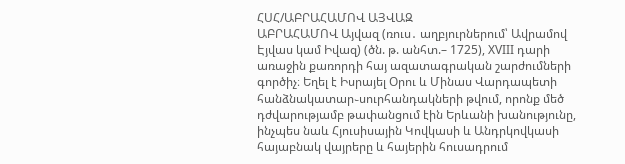ՀՍՀ/ԱԲՐԱՀԱՄՈՎ ԱՅՎԱԶ
ԱԲՐԱՀԱՄՈՎ Այվազ (ռուս․ աղբյուրներում՝ Ավրամով Էյվաս կամ Իվազ) (ծն. թ. անհտ.– 1725), XVIII դարի առաջին քառորդի հայ ազատագրական շարժումների գործիչ։ Եղել է Իսրայել Օրու և Մինաս Վարդապետի հանձնակատար֊սուրհանդակների թվում, որոնք մեծ դժվարությամբ թափանցում էին Երևանի խանությունը, ինչպես նաև Հյուսիսային Կովկասի և Անդրկովկասի հայաբնակ վայրերը և հայերին հուսադրում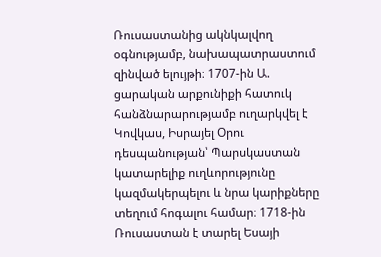Ռուսաստանից ակնկալվող օգնությամբ, նախապատրաստում զինված ելույթի։ 1707-ին Ա. ցարական արքունիքի հատուկ հանձնարարությամբ ուղարկվել է Կովկաս, Իսրայել Օրու դեսպանության՝ Պարսկաստան կատարելիք ուղևորությունը կազմակերպելու և նրա կարիքները տեղում հոգալու համար։ 1718-ին Ռուսաստան է տարել Եսայի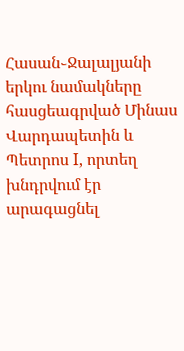Հասան֊Ջալալյանի երկու նամակները հասցեագրված Մինաս Վարդապետին և Պետրոս I, որտեղ խնդրվում էր արագացնել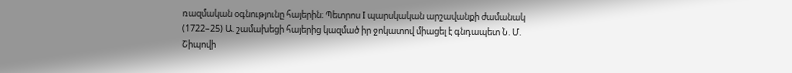ռազմական օգնությունը հայերին։ Պետրոս I պարսկական արշավանքի ժամանակ (1722–25) Ա. շամախեցի հայերից կազմած իր ջոկատով միացել է գնդապետ Ն. Մ. Շիպովի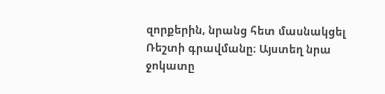զորքերին, նրանց հետ մասնակցել Ռեշտի գրավմանը։ Այստեղ նրա ջոկատը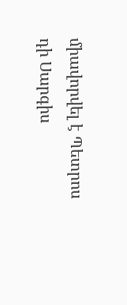միավորվել է Պետրոս դի Սարգիս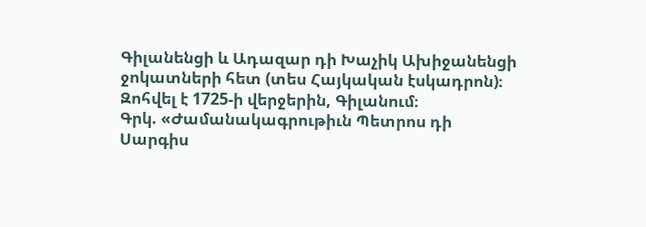Գիլանենցի և Ադազար դի Խաչիկ Ախիջանենցի ջոկատների հետ (տես Հայկական էսկադրոն)։ Զոհվել է 1725-ի վերջերին, Գիլանում։
Գրկ. «Ժամանակագրութիւն Պետրոս դի Սարգիս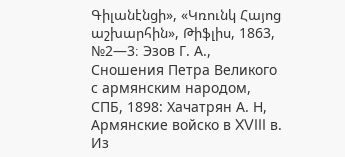Գիլանէնցի», «Կռունկ Հայոց աշխարհին», Թիֆլիս, 1863, №2—3։ Эзов Г. А., Сношения Петра Великого с армянским народом, СПБ, 1898: Хачатрян А. Н, Армянские войско в XVIII в. Из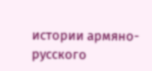истории армяно-русского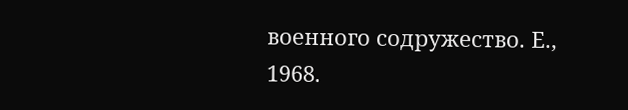военного содружество. Е., 1968.